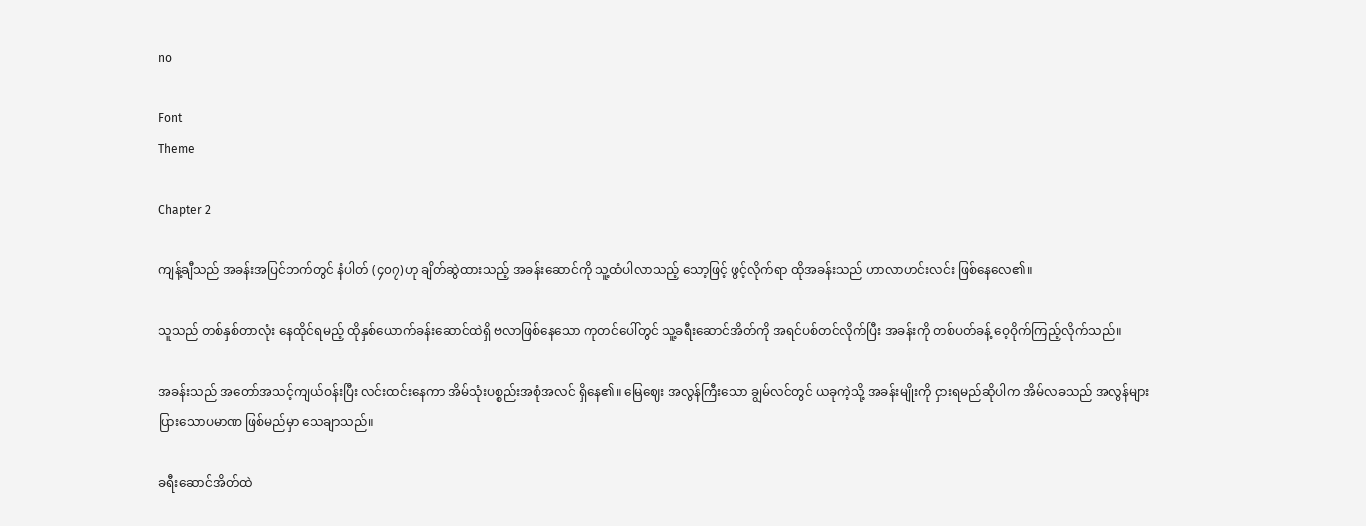no

Font
Theme

Chapter 2

ကျန့်ချီသည် အခန်းအပြင်ဘက်တွင် နံပါတ် (၄၀၇)ဟု ချိတ်ဆွဲထားသည့် အခန်းဆောင်ကို သူ့ထံပါလာသည့် သော့ဖြင့် ဖွင့်လိုက်ရာ ထိုအခန်းသည် ဟာလာဟင်းလင်း ဖြစ်နေလေ၏။

သူသည် တစ်နှစ်တာလုံး နေထိုင်ရမည့် ထိုနှစ်ယောက်ခန်းဆောင်ထဲရှိ ဗလာဖြစ်နေသော ကုတင်ပေါ်တွင် သူ့ခရီးဆောင်အိတ်ကို အရင်ပစ်တင်လိုက်ပြီး အခန်းကို တစ်ပတ်ခန့် ဝေ့ဝိုက်ကြည့်လိုက်သည်။

အခန်းသည် အတော်အသင့်ကျယ်ဝန်းပြီး လင်းထင်းနေကာ အိမ်သုံးပစ္စည်းအစုံအလင် ရှိနေ၏။ မြေဈေး အလွန်ကြီးသော ချွမ်လင်တွင် ယခုကဲ့သို့ အခန်းမျိုးကို ငှားရမည်ဆိုပါက အိမ်လခသည် အလွန်များပြားသောပမာဏ ဖြစ်မည်မှာ သေချာသည်။

ခရီးဆောင်အိတ်ထဲ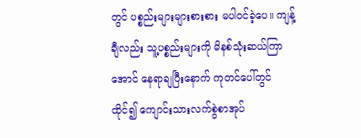တွင် ပစ္စည်းများများစားစား မပါဝင်ခဲ့ပေ။ ကျန့်ချီလည်း သူ့ပစ္စည်းများကို မိနစ်သုံးဆယ်ကြာအောင် နေရာချပြီးနောက် ကုတင်ပေါ်တွင် ထိုင်၍ ကျောင်းသားလက်စွဲစာအုပ်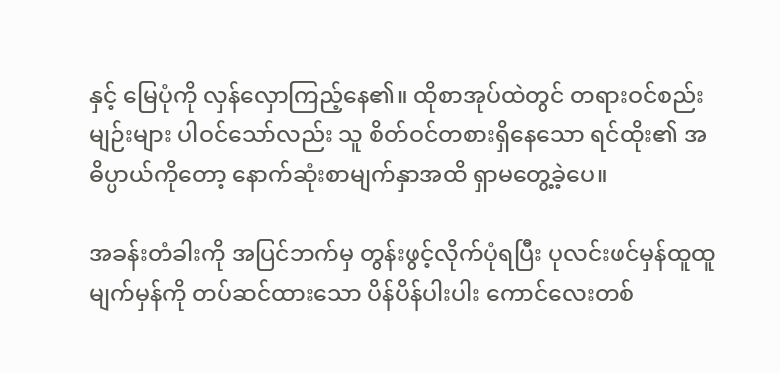နှင့် မြေပုံကို လှန်လှောကြည့်နေ၏။ ထိုစာအုပ်ထဲတွင် တရားဝင်စည်းမျဉ်းများ ပါဝင်သော်လည်း သူ စိတ်ဝင်တစားရှိနေသော ရင်ထိုး၏ အဓိပ္ပာယ်ကိုတော့ နောက်ဆုံးစာမျက်နှာအထိ ရှာမတွေ့ခဲ့ပေ။

အခန်းတံခါးကို အပြင်ဘက်မှ တွန်းဖွင့်လိုက်ပုံရပြီး ပုလင်းဖင်မှန်ထူထူ မျက်မှန်ကို တပ်ဆင်ထားသော ပိန်ပိန်ပါးပါး ကောင်လေးတစ်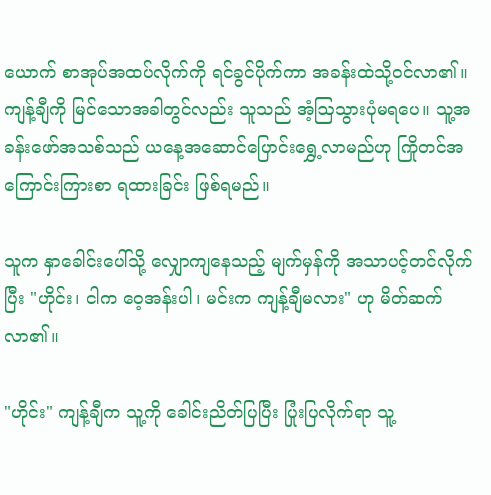ယောက် စာအုပ်အထပ်လိုက်ကို ရင်ခွင်ပိုက်ကာ အခန်းထဲသို့ဝင်လာ၏။ ကျန့်ချီကို မြင်သောအခါတွင်လည်း သူသည် အံ့ဩသွားပုံမရပေ။ သူ့အခန်းဖော်အသစ်သည် ယနေ့အဆောင်ပြောင်းရွှေ့လာမည်ဟု ကြိုတင်အကြောင်းကြားစာ ရထားခြင်း ဖြစ်ရမည်။

သူက နှာခေါင်းပေါ်သို့ လျှောကျနေသည့် မျက်မှန်ကို အသာပင့်တင်လိုက်ပြီး "ဟိုင်း၊ ငါက ဝေ့အန်းပါ၊ မင်းက ကျန့်ချီမလား" ဟု မိတ်ဆက်လာ၏။

"ဟိုင်း" ကျန့်ချီက သူ့ကို ခေါင်းညိတ်ပြပြီး ပြုံးပြလိုက်ရာ သူ့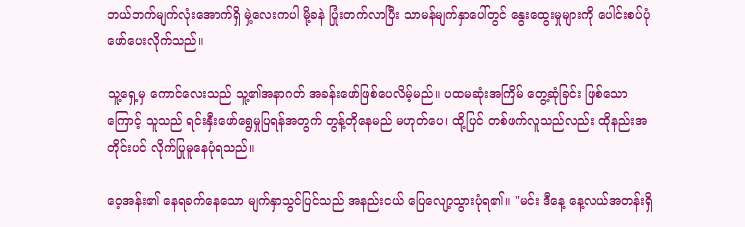ဘယ်ဘက်မျက်လုံးအောက်ရှိ မှဲ့လေးကပါ မို့ခနဲ ပြုံးတက်လာပြီး သာမန်မျက်နှာပေါ်တွင် နွေးထွေးမှုများကို ပေါင်းစပ်ပုံဖော်ပေးလိုက်သည်။

သူ့ရှေ့မှ ကောင်လေးသည် သူ့၏အနာဂတ် အခန်းဖော်ဖြစ်ပေလိမ့်မည်။ ပထမဆုံးအကြိမ် တွေ့ဆုံခြင်း ဖြစ်သောကြောင့် သူသည် ရင်းနှီးဖော်ရွေမှုပြရန်အတွက် တွန့်တိုနေမည် မဟုတ်ပေ၊ ထို့ပြင် တစ်ဖက်လူသည်လည်း ထိုနည်းအတိုင်းပင် လိုက်ပြုမူနေပုံရသည်။

ဝေ့အန်း၏ နေရခက်နေသော မျက်နှာသွင်ပြင်သည် အနည်းငယ် ပြေလျော့သွားပုံရ၏။ "မင်း ဒီနေ့ နေ့လယ်အတန်းရှိ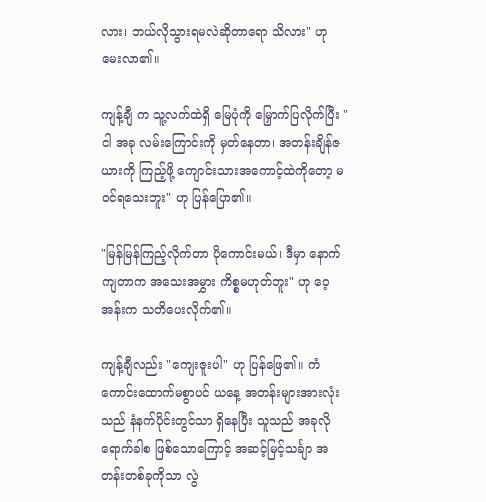လား၊ ဘယ်လိုသွားရမလဲဆိုတာရော သိလား" ဟု မေးလာ၏။

ကျန့်ချီ က သူ့လက်ထဲရှိ မြေပုံကို မြှောက်ပြလိုက်ပြီး "ငါ အခု လမ်းကြောင်းကို မှတ်နေတာ၊ အတန်းချိန်ဇယားကို ကြည့်ဖို့ ကျောင်းသားအကောင့်ထဲကိုတော့ မဝင်ရသေးဘူး" ဟု ပြန်ပြော၏။

"မြန်မြန်ကြည့်လိုက်တာ ပိုကောင်းမယ်၊ ဒီမှာ နောက်ကျတာက အသေးအမွှား ကိစ္စမဟုတ်ဘူး" ဟု ဝေ့အန်းက သတိပေးလိုက်၏။

ကျန့်ချီလည်း "ကျေးဇူးပါ" ဟု ပြန်ဖြေ၏။ ကံကောင်းထောက်မစွာပင် ယနေ့ အတန်းများအားလုံးသည် နံနက်ပိုင်းတွင်သာ ရှိနေပြီး သူသည် အခုလို ရောက်ခါစ ဖြစ်သောကြောင့် အဆင့်မြင့်သင်္ချာ အတန်းတစ်ခုကိုသာ လွဲ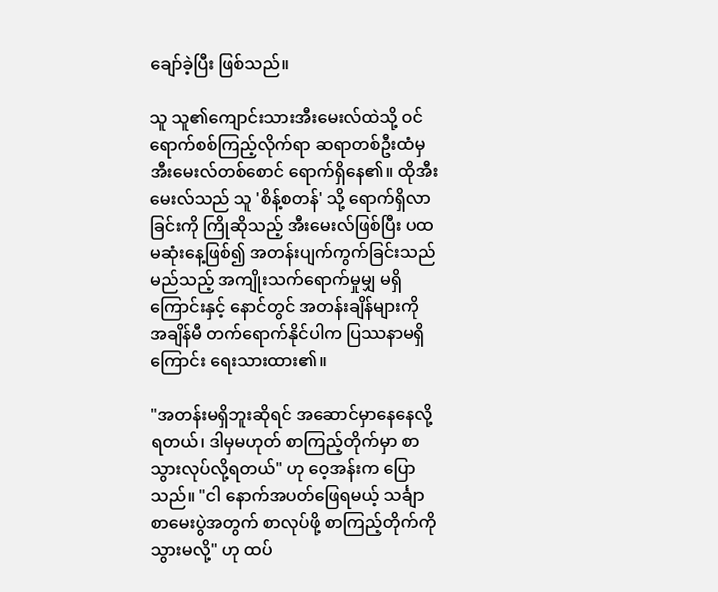ချော်ခဲ့ပြီး ဖြစ်သည်။

သူ သူ၏ကျောင်းသားအီးမေးလ်ထဲသို့ ဝင်ရောက်စစ်ကြည့်လိုက်ရာ ဆရာတစ်ဦးထံမှ အီးမေးလ်တစ်စောင် ရောက်ရှိနေ၏။ ထိုအီးမေးလ်သည် သူ 'စိန့်စတန်' သို့ ရောက်ရှိလာခြင်းကို ကြိုဆိုသည့် အီးမေးလ်ဖြစ်ပြီး ပထမဆုံးနေ့ဖြစ်၍ အတန်းပျက်ကွက်ခြင်းသည် မည်သည့် အကျိုးသက်ရောက်မှုမျှ မရှိကြောင်းနှင့် နောင်တွင် အတန်းချိန်များကို အချိန်မီ တက်ရောက်နိုင်ပါက ပြဿနာမရှိကြောင်း ရေးသားထား၏။

"အတန်းမရှိဘူးဆိုရင် အဆောင်မှာနေနေလို့ရတယ်၊ ဒါမှမဟုတ် စာကြည့်တိုက်မှာ စာသွားလုပ်လို့ရတယ်" ဟု ဝေ့အန်းက ပြောသည်။ "ငါ နောက်အပတ်ဖြေရမယ့် သင်္ချာစာမေးပွဲအတွက် စာလုပ်ဖို့ စာကြည့်တိုက်ကို သွားမလို့" ဟု ထပ်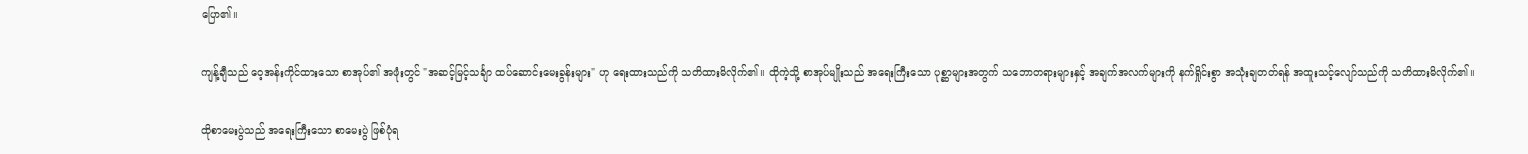ပြော၏။

ကျန့်ချီသည် ဝေ့အန်းကိုင်ထားသော စာအုပ်၏ အဖုံးတွင် "အဆင့်မြင့်သင်္ချာ ထပ်ဆောင်းမေးခွန်းများ" ဟု ရေးထားသည်ကို သတိထားမိလိုက်၏။ ထိုကဲ့သို့ စာအုပ်မျိုးသည် အရေးကြီးသော ပုစ္ဆာများအတွက် သဘောတရားများနှင့် အချက်အလက်များကို နက်ရှိုင်းစွာ အသုံးချတတ်ရန် အထူးသင့်လျော်သည်ကို သတိထားမိလိုက်၏။

ထိုစာမေးပွဲသည် အရေးကြီးသော စာမေးပွဲ ဖြစ်ပုံရ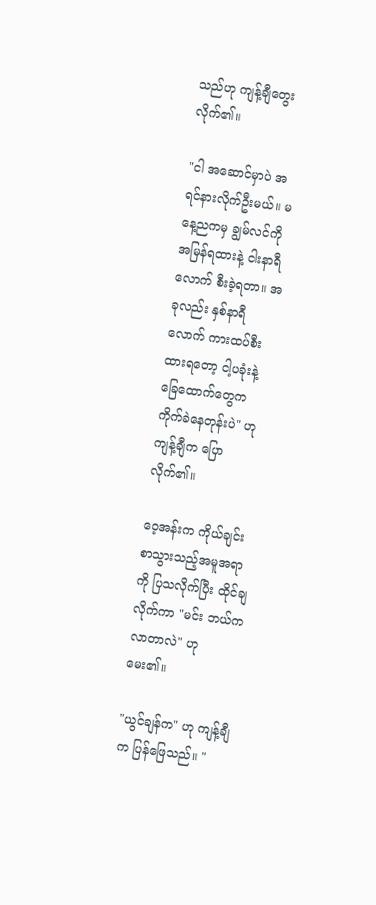သည်ဟု ကျန့်ချီတွေးလိုက်၏။

"ငါ အဆောင်မှာပဲ အရင်နားလိုက်ဦးမယ်။ မနေ့ညကမှ ချွမ်လင်ကို အမြန်ရထားနဲ့ ငါးနာရီလောက် စီးခဲ့ရတာ။ အခုလည်း နှစ်နာရီလောက် ကားထပ်စီးထားရတော့ ငါ့ပခုံးနဲ့ ခြေထောက်တွေက ကိုက်ခဲနေတုန်းပဲ" ဟု ကျန့်ချီက ပြောလိုက်၏။

ဝေ့အန်းက ကိုယ်ချင်းစာသွားသည့်အမူအရာကို ပြသလိုက်ပြီး ထိုင်ချလိုက်ကာ "မင်း ဘယ်က လာတာလဲ" ဟု မေး၏။

"ယွင်ချန်က" ဟု ကျန့်ချီက ပြန်ဖြေသည်။ "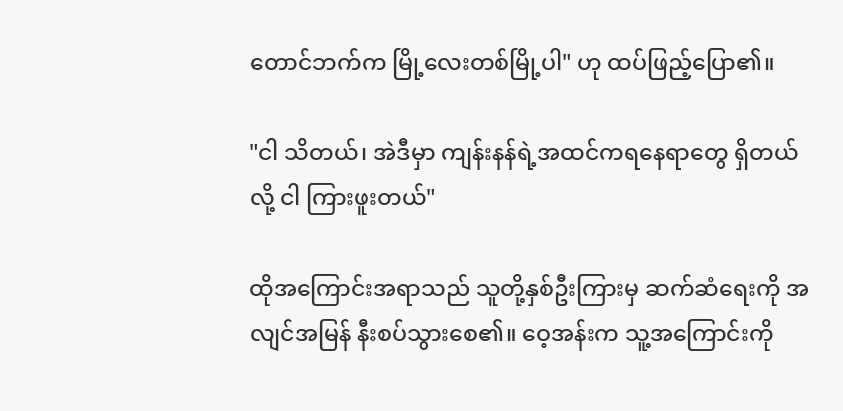တောင်ဘက်က မြို့လေးတစ်မြို့ပါ" ဟု ထပ်ဖြည့်ပြော၏။

"ငါ သိတယ်၊ အဲဒီမှာ ကျန်းနန်ရဲ့အထင်ကရနေရာတွေ ရှိတယ်လို့ ငါ ကြားဖူးတယ်"

ထိုအကြောင်းအရာသည် သူတို့နှစ်ဦးကြားမှ ဆက်ဆံရေးကို အလျင်အမြန် နီးစပ်သွားစေ၏။ ဝေ့အန်းက သူ့အကြောင်းကို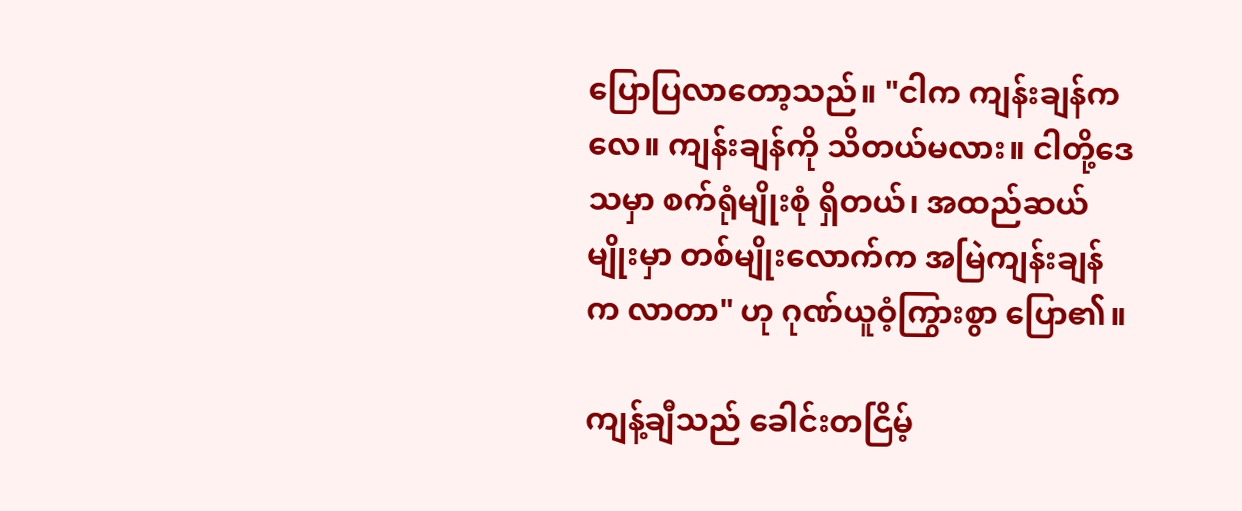ပြောပြလာတော့သည်။ "ငါက ကျန်းချန်ကလေ။ ကျန်းချန်ကို သိတယ်မလား။ ငါတို့ဒေသမှာ စက်ရုံမျိုးစုံ ရှိတယ်၊ အထည်ဆယ်မျိုးမှာ တစ်မျိုးလောက်က အမြဲကျန်းချန်က လာတာ" ဟု ဂုဏ်ယူဝံ့ကြွားစွာ ပြော၏။

ကျန့်ချီသည် ခေါင်းတငြိမ့်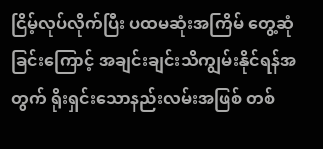ငြိမ့်လုပ်လိုက်ပြီး ပထမဆုံးအကြိမ် တွေ့ဆုံခြင်းကြောင့် အချင်းချင်းသိကျွမ်းနိုင်ရန်အတွက် ရိုးရှင်းသောနည်းလမ်းအဖြစ် တစ်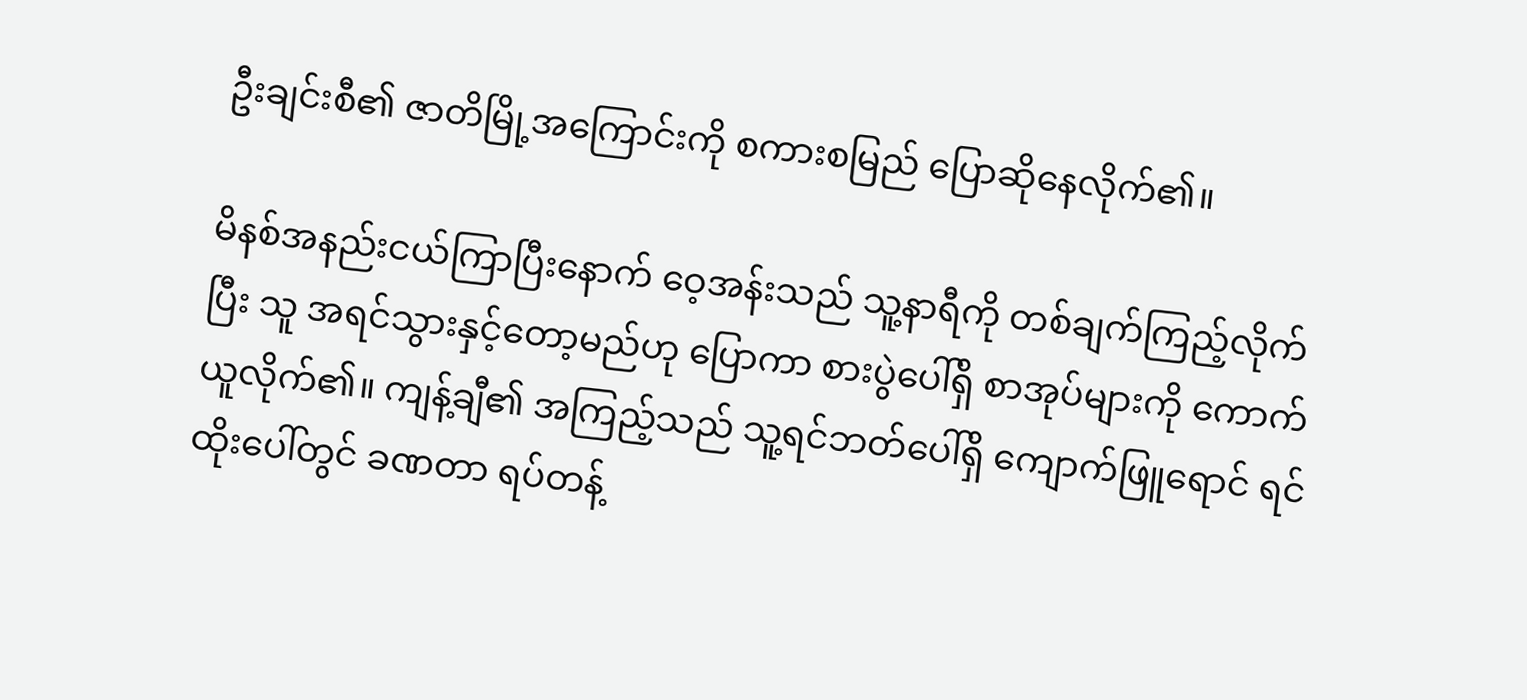ဦးချင်းစီ၏ ဇာတိမြို့အကြောင်းကို စကားစမြည် ပြောဆိုနေလိုက်၏။

မိနစ်အနည်းငယ်ကြာပြီးနောက် ဝေ့အန်းသည် သူ့နာရီကို တစ်ချက်ကြည့်လိုက်ပြီး သူ အရင်သွားနှင့်တော့မည်ဟု ပြောကာ စားပွဲပေါ်ရှိ စာအုပ်များကို ကောက်ယူလိုက်၏။ ကျန့်ချီ၏ အကြည့်သည် သူ့ရင်ဘတ်ပေါ်ရှိ ကျောက်ဖြူရောင် ရင်ထိုးပေါ်တွင် ခဏတာ ရပ်တန့်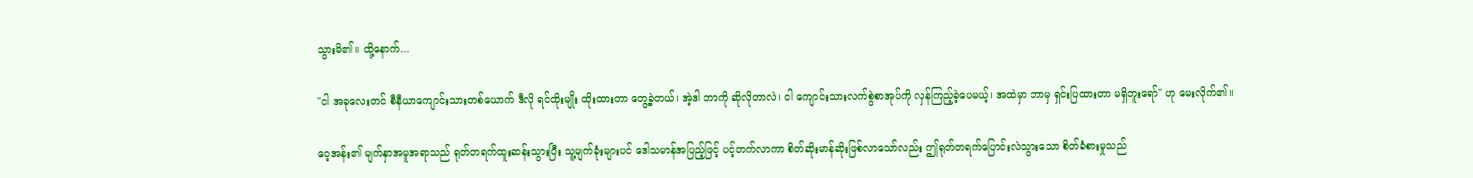သွားမိ၏။ ထို့နောက်...

"ငါ အခုလေးတင် စီနီယာကျောင်းသားတစ်ယောက် ဒီလို ရင်ထိုးမျိုး ထိုးထားတာ တွေ့ခဲ့တယ်၊ အဲ့ဒါ ဘာကို ဆိုလိုတာလဲ၊ ငါ ကျောင်းသားလက်စွဲစာအုပ်ကို လှန်ကြည့်ခဲ့ပေမယ့်၊ အထဲမှာ ဘာမှ ရှင်းပြထားတာ မရှိဘူးရော်" ဟု မေးလိုက်၏။

ဝေ့အန်း၏ မျက်နှာအမူအရာသည် ရုတ်တရက်ထူးဆန်းသွားပြီး သူ့မျက်ခုံးများပင် ဒေါသမာန်အပြည့်ဖြင့် ပင့်တက်လာကာ စိတ်ဆိုးမာန်ဆိုးဖြစ်လာသော်လည်း ဤရုတ်တရက်ပြောင်းလဲသွားသော စိတ်ခံစားမှုသည်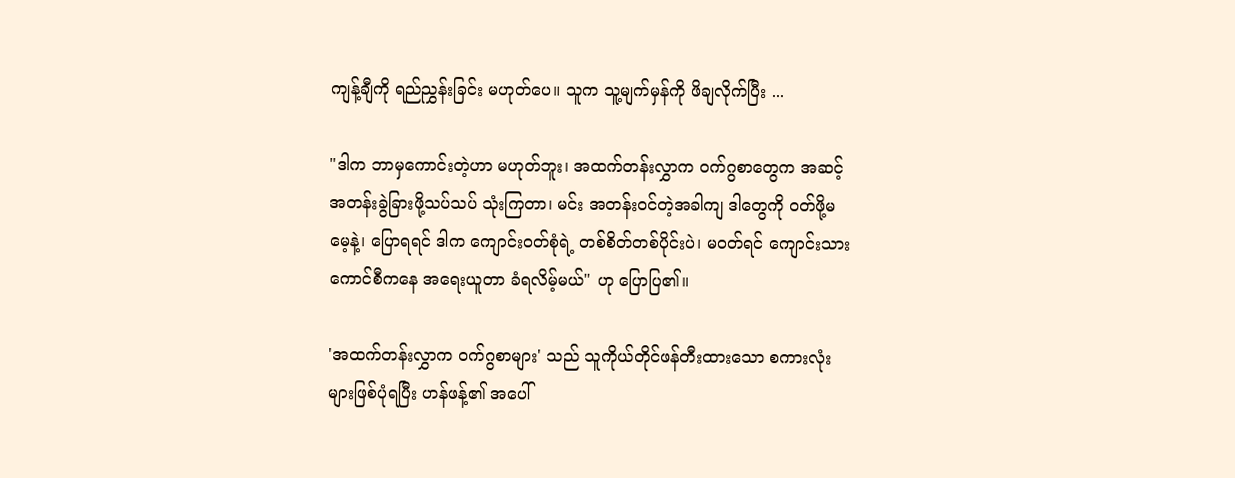ကျန့်ချီကို ရည်ညွှန်းခြင်း မဟုတ်ပေ။ သူက သူ့မျက်မှန်ကို ဖိချလိုက်ပြီး ...

"ဒါက ဘာမှကောင်းတဲ့ဟာ မဟုတ်ဘူး၊ အထက်တန်းလွှာက ဝက်ဂွစာတွေက အဆင့်အတန်းခွဲခြားဖို့သပ်သပ် သုံးကြတာ၊ မင်း အတန်းဝင်တဲ့အခါကျ ဒါတွေကို ဝတ်ဖို့မမေ့နဲ့၊ ပြောရရင် ဒါက ကျောင်းဝတ်စုံရဲ့ တစ်စိတ်တစ်ပိုင်းပဲ၊ မဝတ်ရင် ကျောင်းသားကောင်စီကနေ အရေးယူတာ ခံရလိမ့်မယ်" ဟု ပြောပြ၏။

'အထက်တန်းလွှာက ဝက်ဂွစာများ' သည် သူကိုယ်တိုင်ဖန်တီးထားသော စကားလုံးများဖြစ်ပုံရပြီး ဟန်ဖန့်၏ အပေါ်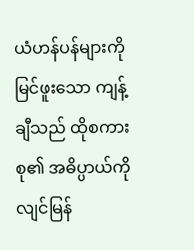ယံဟန်ပန်များကိုမြင်ဖူးသော ကျန့်ချီသည် ထိုစကားစု၏ အဓိပ္ပာယ်ကို လျင်မြန်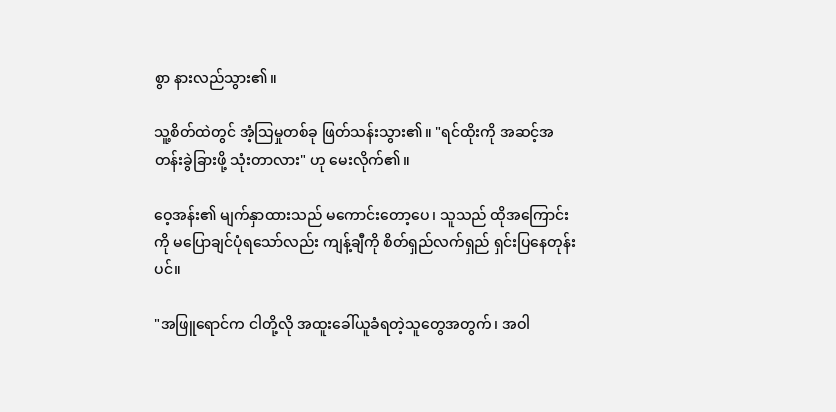စွာ နားလည်သွား၏။

သူ့စိတ်ထဲတွင် အံ့သြမှုတစ်ခု ဖြတ်သန်းသွား၏။ "ရင်ထိုးကို အဆင့်အတန်းခွဲခြားဖို့ သုံးတာလား" ဟု မေးလိုက်၏။

ဝေ့အန်း၏ မျက်နှာထားသည် မကောင်းတော့ပေ၊ သူသည် ထိုအကြောင်းကို မပြောချင်ပုံရသော်လည်း ကျန့်ချီကို စိတ်ရှည်လက်ရှည် ရှင်းပြနေတုန်းပင်။

"အဖြူရောင်က ငါတို့လို အထူးခေါ်ယူခံရတဲ့သူတွေအတွက်၊ အဝါ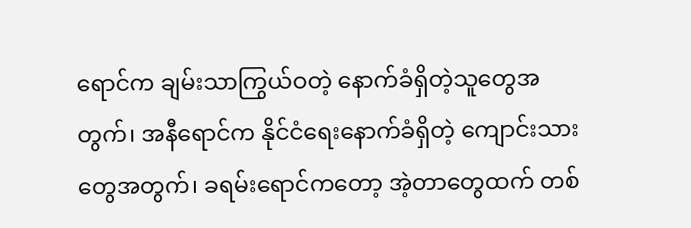ရောင်က ချမ်းသာကြွယ်ဝတဲ့ နောက်ခံရှိတဲ့သူတွေအတွက်၊ အနီရောင်က နိုင်ငံရေးနောက်ခံရှိတဲ့ ကျောင်းသားတွေအတွက်၊ ခရမ်းရောင်ကတော့ အဲ့တာတွေထက် တစ်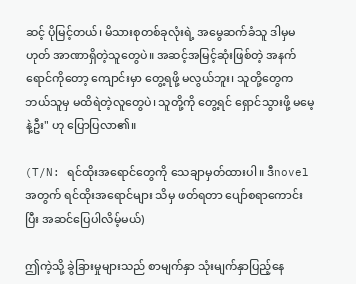ဆင့် ပိုမြင့်တယ်၊ မိသားစုတစ်ခုလုံးရဲ့ အမွေဆက်ခံသူ ဒါမှမဟုတ် အာဏာရှိတဲ့သူတွေပဲ။ အဆင့်အမြင့်ဆုံးဖြစ်တဲ့ အနက်ရောင်ကိုတော့ ကျောင်းမှာ တွေ့ရဖို့ မလွယ်ဘူး၊ သူတို့တွေက ဘယ်သူမှ မထိရဲတဲ့လူတွေပဲ၊ သူတို့ကို တွေ့ရင် ရှောင်သွားဖို့ မမေ့နဲ့ဦး" ဟု ပြောပြလာ၏။

(T/N: ရင်ထိုးအရောင်တွေကို သေချာမှတ်ထားပါ။ ဒီnovelအတွက် ရင်ထိုးအရောင်များ သိမှ ဖတ်ရတာ ပျော်စရာကောင်းပြီး အဆင်ပြေပါလိမ့်မယ်)

ဤကဲ့သို့ ခွဲခြားမှုများသည် စာမျက်နှာ သုံးမျက်နှာပြည့်နေ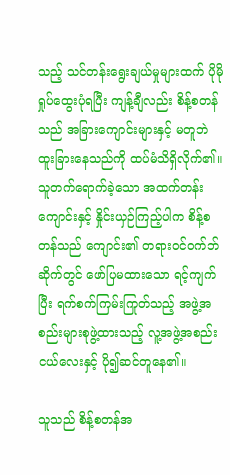သည့် သင်တန်းရွေးချယ်မှုများထက် ပိုမိုရှုပ်ထွေးပုံရပြီး ကျန့်ချီလည်း စိန့်စတန်သည် အခြားကျောင်းများနှင့် မတူဘဲ ထူးခြားနေသည်ကို ထပ်မံသိရှိလိုက်၏။ သူတက်ရောက်ခဲ့သော အထက်တန်းကျောင်းနှင့် နှိုင်းယှဉ်ကြည့်ပါက စိန့်စတန်သည် ကျောင်း၏ တရားဝင်ဝက်ဘ်ဆိုက်တွင် ဖော်ပြမထားသော ရင့်ကျက်ပြီး ရက်စက်ကြမ်းကြုတ်သည့် အဖွဲ့အစည်းများစုဖွဲ့ထားသည့် လူ့အဖွဲ့အစည်းငယ်လေးနှင့် ပို၍ဆင်တူနေ၏။

သူသည် စိန့်စတန်အ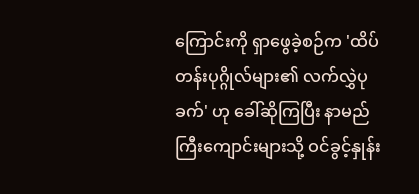ကြောင်းကို ရှာဖွေခဲ့စဉ်က 'ထိပ်တန်းပုဂ္ဂိုလ်များ၏ လက်လွှဲပုခက်' ဟု ခေါ်ဆိုကြပြီး နာမည်ကြီးကျောင်းများသို့ ဝင်ခွင့်နှုန်း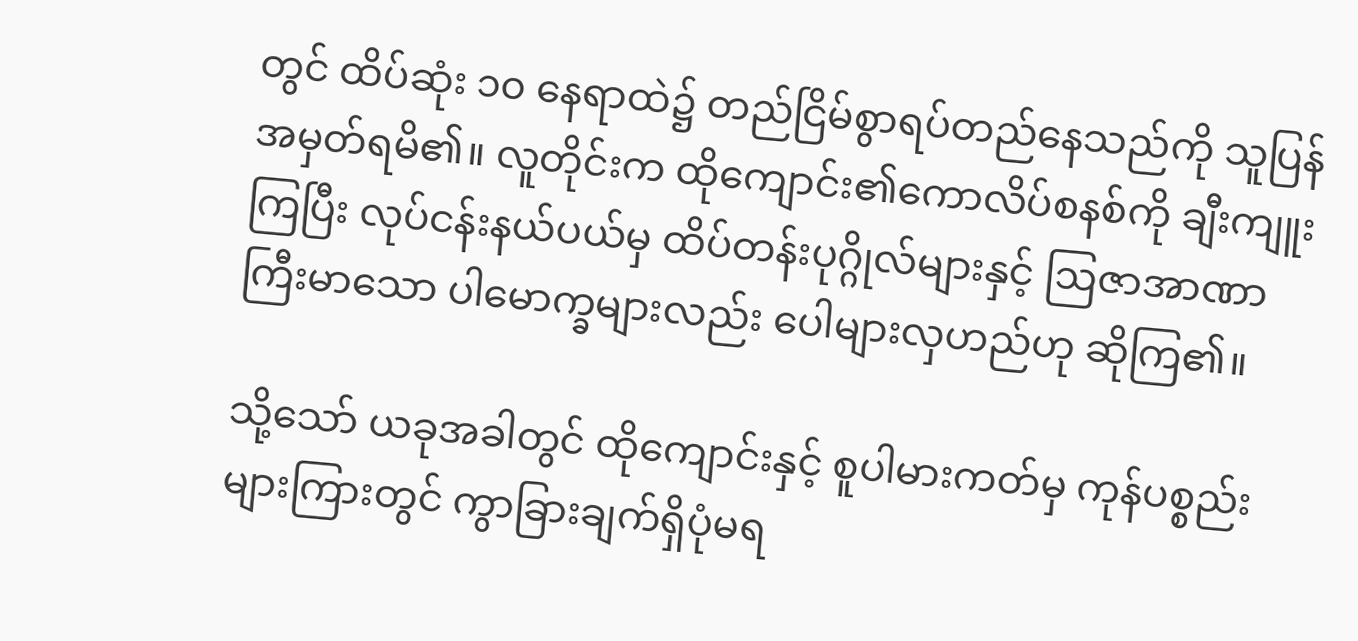တွင် ထိပ်ဆုံး ၁၀ နေရာထဲ၌ တည်ငြိမ်စွာရပ်တည်နေသည်ကို သူပြန်အမှတ်ရမိ၏။ လူတိုင်းက ထိုကျောင်း၏ကောလိပ်စနစ်ကို ချီးကျူးကြပြီး လုပ်ငန်းနယ်ပယ်မှ ထိပ်တန်းပုဂ္ဂိုလ်များနှင့် ဩဇာအာဏာကြီးမာသော ပါမောက္ခများလည်း ပေါများလှဟည်ဟု ဆိုကြ၏။

သို့သော် ယခုအခါတွင် ထိုကျောင်းနှင့် စူပါမားကတ်မှ ကုန်ပစ္စည်းများကြားတွင် ကွာခြားချက်ရှိပုံမရ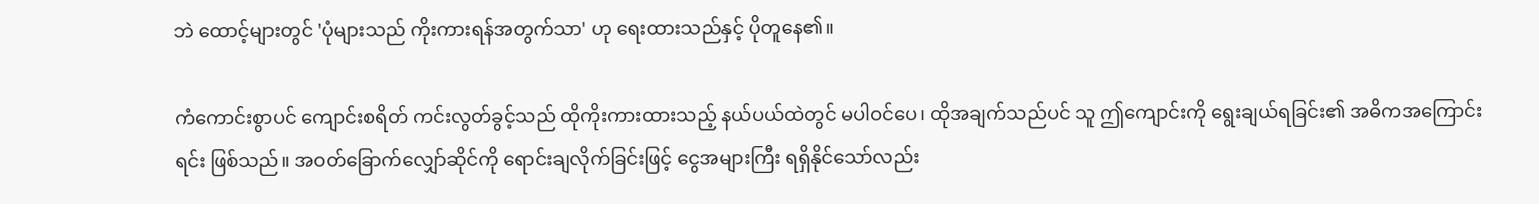ဘဲ ထောင့်များတွင် 'ပုံများသည် ကိုးကားရန်အတွက်သာ' ဟု ရေးထားသည်နှင့် ပိုတူနေ၏။

ကံကောင်းစွာပင် ကျောင်းစရိတ် ကင်းလွတ်ခွင့်သည် ထိုကိုးကားထားသည့် နယ်ပယ်ထဲတွင် မပါဝင်ပေ၊ ထိုအချက်သည်ပင် သူ ဤကျောင်းကို ရွေးချယ်ရခြင်း၏ အဓိကအကြောင်းရင်း ဖြစ်သည်။ အဝတ်ခြောက်လျှော်ဆိုင်ကို ရောင်းချလိုက်ခြင်းဖြင့် ငွေအများကြီး ရရှိနိုင်သော်လည်း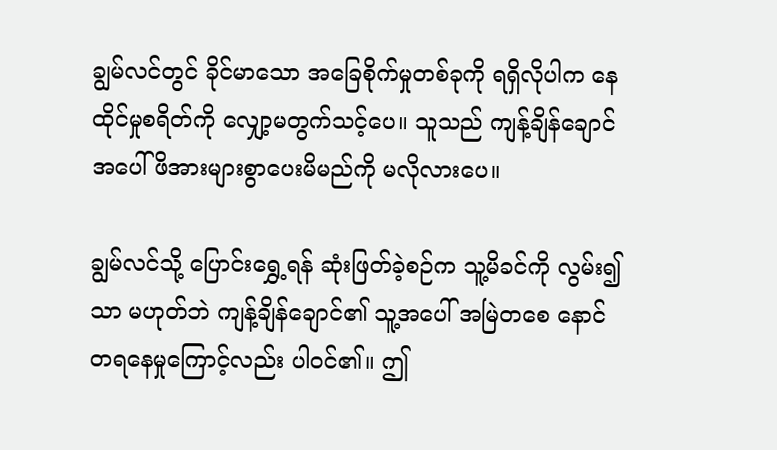ချွမ်လင်တွင် ခိုင်မာသော အခြေစိုက်မှုတစ်ခုကို ရရှိလိုပါက နေထိုင်မှုစရိတ်ကို လျှော့မတွက်သင့်ပေ။ သူသည် ကျန့်ချိန်ချောင်အပေါ် ဖိအားများစွာပေးမိမည်ကို မလိုလားပေ။

ချွမ်လင်သို့ ပြောင်းရွှေ့ရန် ဆုံးဖြတ်ခဲ့စဉ်က သူ့မိခင်ကို လွမ်း၍သာ မဟုတ်ဘဲ ကျန့်ချိန်ချောင်၏ သူ့အပေါ် အမြဲတစေ နောင်တရနေမှုကြောင့်လည်း ပါဝင်၏။ ဤ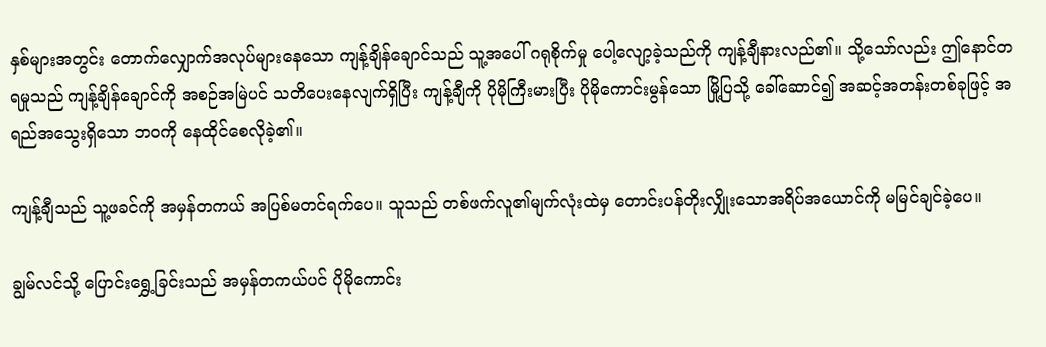နှစ်များအတွင်း တောက်လျှောက်အလုပ်များနေသော ကျန့်ချိန်ချောင်သည် သူ့အပေါ် ဂရုစိုက်မှု ပေါ့လျော့ခဲ့သည်ကို ကျန့်ချီနားလည်၏။ သို့သော်လည်း ဤနောင်တရမှုသည် ကျန့်ချိန်ချောင်ကို အစဉ်အမြဲပင် သတိပေးနေလျက်ရှိပြီး ကျန့်ချီကို ပိုမိုကြီးမားပြီး ပိုမိုကောင်းမွန်သော မြို့ပြသို့ ခေါ်ဆောင်၍ အဆင့်အတန်းတစ်ခုဖြင့် အရည်အသွေးရှိသော ဘဝကို နေထိုင်စေလိုခဲ့၏။

ကျန့်ချီသည် သူ့ဖခင်ကို အမှန်တကယ် အပြစ်မတင်ရက်ပေ။ သူသည် တစ်ဖက်လူ၏မျက်လုံးထဲမှ တောင်းပန်တိုးလျှိုးသောအရိပ်အယောင်ကို မမြင်ချင်ခဲ့ပေ။

ချွမ်လင်သို့ ပြောင်းရွှေ့ခြင်းသည် အမှန်တကယ်ပင် ပိုမိုကောင်း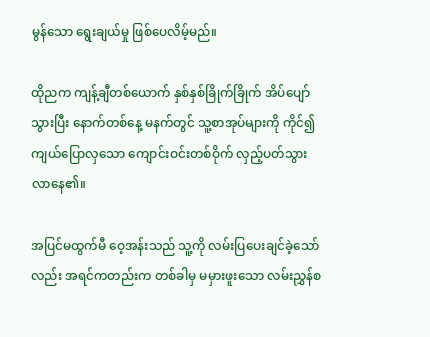မွန်သော ရွေးချယ်မှု ဖြစ်ပေလိမ့်မည်။

ထိုညက ကျန့်ချီတစ်ယောက် နှစ်နှစ်ခြိုက်ခြိုက် အိပ်ပျော်သွားပြီး နောက်တစ်နေ့ မနက်တွင် သူ့စာအုပ်များကို ကိုင်၍ ကျယ်ပြောလှသော ကျောင်းဝင်းတစ်ဝိုက် လှည့်ပတ်သွားလာနေ၏။

အပြင်မထွက်မီ ဝေ့အန်းသည် သူ့ကို လမ်းပြပေးချင်ခဲ့သော်လည်း အရင်ကတည်းက တစ်ခါမှ မမှားဖူးသော လမ်းညွှန်စ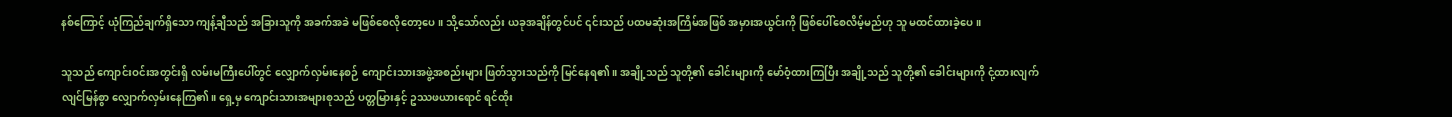နစ်ကြောင့် ယုံကြည်ချက်ရှိသော ကျန့်ချီသည် အခြားသူကို အခက်အခဲ မဖြစ်စေလိုတော့ပေ။ သို့သော်လည်း ယခုအချိန်တွင်ပင် ၎င်းသည် ပထမဆုံးအကြိမ်အဖြစ် အမှားအယွင်းကို ဖြစ်ပေါ်စေလိမ့်မည်ဟု သူ မထင်ထားခဲ့ပေ။

သူသည် ကျောင်းဝင်းအတွင်းရှိ လမ်းမကြီးပေါ်တွင် လျှောက်လှမ်းနေစဉ် ကျောင်းသားအဖွဲ့အစည်းများ ဖြတ်သွားသည်ကို ‌မြင်နေရ၏။ အချို့သည် သူတို့၏ ခေါင်းများကို မော်ဝံ့ထားကြပြီး အချို့သည် သူတို့၏ ခေါင်းများကို ငုံ့ထားလျက် လျင်မြန်စွာ လျှောက်လှမ်းနေကြ၏။ ရှေ့မှ ကျောင်းသားအများစုသည် ပတ္တမြားနှင့် ဥဿဖယားရောင် ရင်ထိုး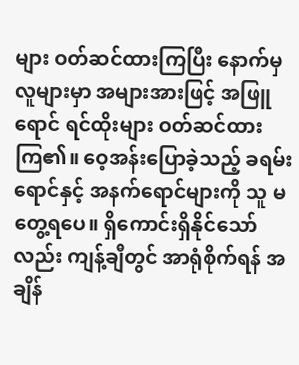များ ဝတ်ဆင်ထားကြပြီး နောက်မှ လူများမှာ အများအားဖြင့် အဖြူရောင် ရင်ထိုးများ ဝတ်ဆင်ထားကြ၏။ ဝေ့အန်းပြောခဲ့သည့် ခရမ်းရောင်နှင့် အနက်ရောင်များကို သူ မတွေ့ရပေ။ ရှိကောင်းရှိနိုင်သော်လည်း ကျန့်ချီတွင် အာရုံစိုက်ရန် အချိန်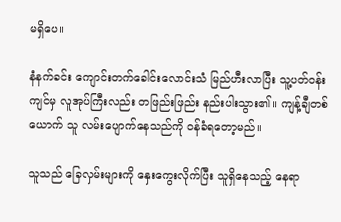မရှိပေ။

နံနက်ခင်း ကျောင်းတက်ခေါင်းလောင်းသံ မြည်ဟီးလာပြီး သူ့ပတ်ဝန်းကျင်မှ လူအုပ်ကြီးလည်း တဖြည်းဖြည်း နည်းပါးသွား၏။ ကျန့်ချီတစ်ယောက် သူ လမ်းပျောက်နေသည်ကို ဝန်ခံရတော့မည်။

သူသည် ခြေလှမ်းများကို နှေးကွေးလိုက်ပြီး သူရှိနေသည့် နေရာ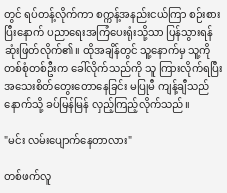တွင် ရပ်တန့်လိုက်ကာ စက္ကန့်အနည်းငယ်ကြာ စဉ်းစားပြီးနောက် ပညာရေးအကြံပေးရုံးသို့သာ ပြန်သွားရန် ဆုံးဖြတ်လိုက်၏။ ထိုအချိန်တွင် သူ့နောက်မှ သူ့ကို တစ်စုံတစ်ဦးက ခေါ်လိုက်သည်ကို သူ ကြားလိုက်ရပြီး အသေးစိတ်တွေးတောနေခြင်း မပြုမီ ကျန့်ချီသည် နောက်သို့ ခပ်မြန်မြန် လှည့်ကြည့်လိုက်သည်။

"မင်း လမ်းပျောက်နေတာလား"

တစ်ဖက်လူ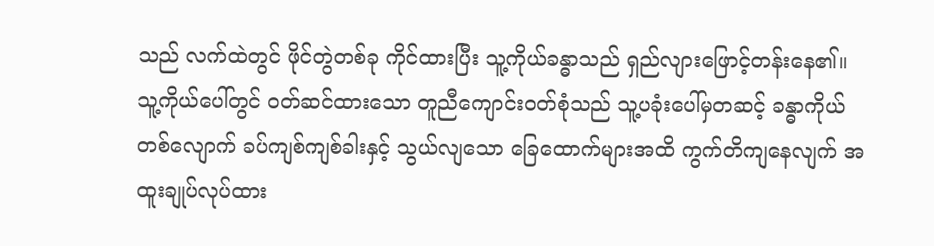သည် လက်ထဲတွင် ဖိုင်တွဲတစ်ခု ကိုင်ထားပြီး သူ့ကိုယ်ခန္ဓာသည် ရှည်လျားဖြောင့်တန်းနေ၏။ သူ့ကိုယ်ပေါ်တွင် ဝတ်ဆင်ထားသော တူညီကျောင်းဝတ်စုံသည် သူ့ပခုံးပေါ်မှတဆင့် ခန္ဓာကိုယ်တစ်လျောက် ခပ်ကျစ်ကျစ်ခါးနှင့် သွယ်လျသော ခြေထောက်များအထိ ကွက်တိကျနေလျက် အထူးချုပ်လုပ်ထား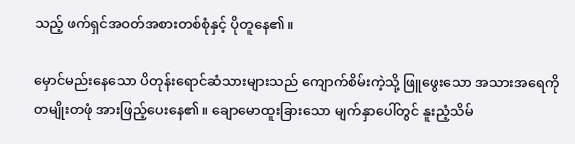သည့် ဖက်ရှင်အဝတ်အစားတစ်စုံနှင့် ပိုတူနေ၏။

မှောင်မည်းနေသော ပိတုန်းရောင်ဆံသားများသည် ကျောက်စိမ်းကဲ့သို့ ဖြူဖွေးသော အသားအရေကို တမျိုးတဖုံ အားဖြည့်ပေးနေ၏။ ချောမောထူးခြားသော မျက်နှာပေါ်တွင် နူးညံ့သိမ်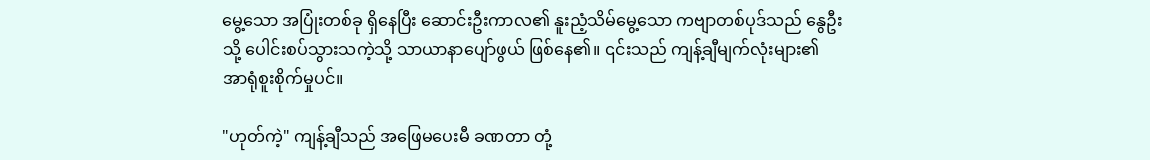မွေ့သော အပြုံးတစ်ခု ရှိနေပြီး ဆောင်းဦးကာလ၏ နူးညံ့သိမ်မွေ့သော ကဗျာတစ်ပုဒ်သည် နွေဦးသို့ ပေါင်းစပ်သွားသကဲ့သို့ သာယာနာပျော်ဖွယ် ဖြစ်နေ၏။ ၎င်းသည် ကျန့်ချီမျက်လုံးများ၏ အာရုံစူးစိုက်မှုပင်။

"ဟုတ်ကဲ့" ကျန့်ချီသည် အဖြေမပေးမီ ခဏတာ တုံ့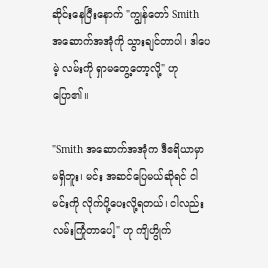ဆိုင်းနေပြီးနောက် "ကျွန်တော် Smith အဆောက်အအုံကို သွားချင်တာပါ၊ ဒါပေမဲ့ လမ်းကို ရှာမတွေ့တော့လို့" ဟု ပြော၏။

"Smith အဆောက်အအုံက ဒီဧရိယာမှာ မရှိဘူး၊ မင်း အဆင်ပြေမယ်ဆိုရင် ငါ မင်းကို လိုက်ပို့ပေးလို့ရတယ်၊ ငါလည်း လမ်းကြုံတာပေါ့" ဟု ကျိဟွိုက်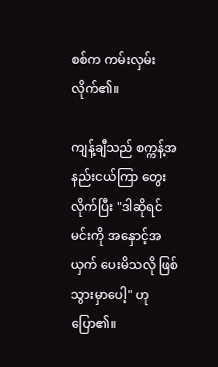စစ်က ကမ်းလှမ်းလိုက်၏။

ကျန့်ချီသည် စက္ကန့်အနည်းငယ်ကြာ တွေးလိုက်ပြီး "ဒါဆိုရင် မင်းကို အနှောင့်အယှက် ပေးမိသလို ဖြစ်သွားမှာပေါ့" ဟု ပြော၏။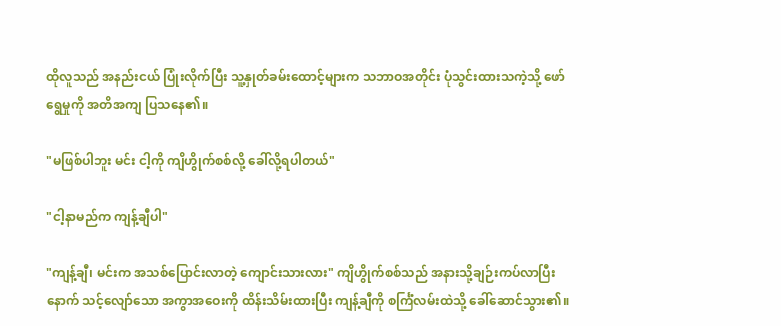ထိုလူသည် အနည်းငယ် ပြုံးလိုက်ပြီး သူ့နှုတ်ခမ်းထောင့်များက သဘာဝအတိုင်း ပုံသွင်းထားသကဲ့သို့ ဖော်ရွေမှုကို အတိအကျ ပြသနေ၏။

"မဖြစ်ပါဘူး မင်း ငါ့ကို ကျိဟွိုက်စစ်လို့ ခေါ်လို့ရပါတယ်"

"ငါ့နာမည်က ကျန့်ချီပါ"

"ကျန့်ချီ၊ မင်းက အသစ်ပြောင်းလာတဲ့ ကျောင်းသားလား" ကျိဟွိုက်စစ်သည် အနားသို့ချဉ်းကပ်လာပြီးနောက် သင့်လျော်သော အကွာအဝေးကို ထိန်းသိမ်းထားပြီး ကျန့်ချီကို စင်္ကြံလမ်းထဲသို့ ခေါ်ဆောင်သွား၏။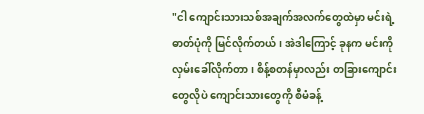"ငါ ကျောင်းသားသစ်အချက်အလက်တွေထဲမှာ မင်းရဲ့ ဓာတ်ပုံကို မြင်လိုက်တယ်၊ အဲဒါကြောင့် ခုနက မင်းကို လှမ်းခေါ်လိုက်တာ၊ စိန့်စတန်မှာလည်း တခြားကျောင်းတွေလိုပဲ ကျောင်းသားတွေကို စီမံခန့်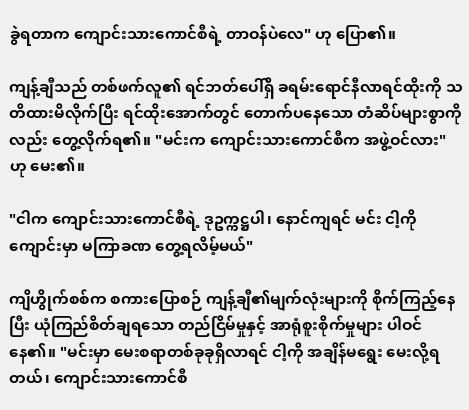ခွဲရတာက ကျောင်းသားကောင်စီရဲ့ တာဝန်ပဲလေ" ဟု ပြော၏။

ကျန့်ချီသည် တစ်ဖက်လူ၏ ရင်ဘတ်ပေါ်ရှိ ခရမ်းရောင်နီလာရင်ထိုးကို သတိထားမိလိုက်ပြီး ရင်ထိုးအောက်တွင် တောက်ပနေသော တံဆိပ်များစွာကိုလည်း တွေ့လိုက်ရ၏။ "မင်းက ကျောင်းသားကောင်စီက အဖွဲ့ဝင်လား" ဟု မေး၏။

"ငါက ကျောင်းသားကောင်စီရဲ့ ဒုဥက္ကဋ္ဌပါ၊ နောင်ကျရင် မင်း ငါ့ကို ကျောင်းမှာ မကြာခဏ တွေ့ရလိမ့်မယ်"

ကျိဟွိုက်စစ်က စကားပြောစဉ် ကျန့်ချီ၏မျက်လုံးများကို စိုက်ကြည့်နေပြီး ယုံကြည်စိတ်ချရသော တည်ငြိမ်မှုနှင့် အာရုံစူးစိုက်မှုများ ပါဝင်နေ၏။ "မင်းမှာ မေးစရာတစ်ခုခုရှိလာရင် ငါ့ကို အချိန်မရွေး မေးလို့ရတယ်၊ ကျောင်းသားကောင်စီ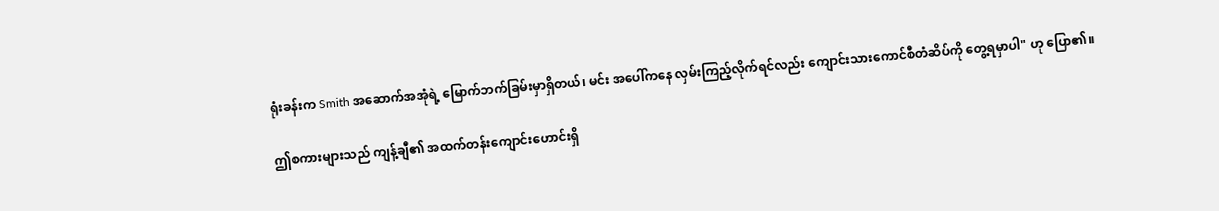ရုံးခန်းက Smith အဆောက်အအုံရဲ့ မြောက်ဘက်ခြမ်းမှာရှိတယ်၊ မင်း အပေါ်ကနေ လှမ်းကြည့်လိုက်ရင်လည်း ကျောင်းသားကောင်စီတံဆိပ်ကို တွေ့ရမှာပါ" ဟု ပြော၏။

ဤစကားများသည် ကျန့်ချီ၏ အထက်တန်းကျောင်းဟောင်းရှိ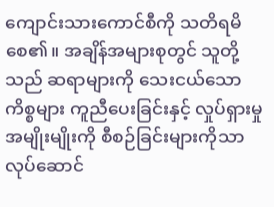ကျောင်းသားကောင်စီကို သတိရမိစေ၏။ အချိန်အများစုတွင် သူတို့သည် ဆရာများကို သေးငယ်သောကိစ္စများ ကူညီပေးခြင်းနှင့် လှုပ်ရှားမှုအမျိုးမျိုးကို စီစဉ်ခြင်းများကိုသာ လုပ်ဆောင်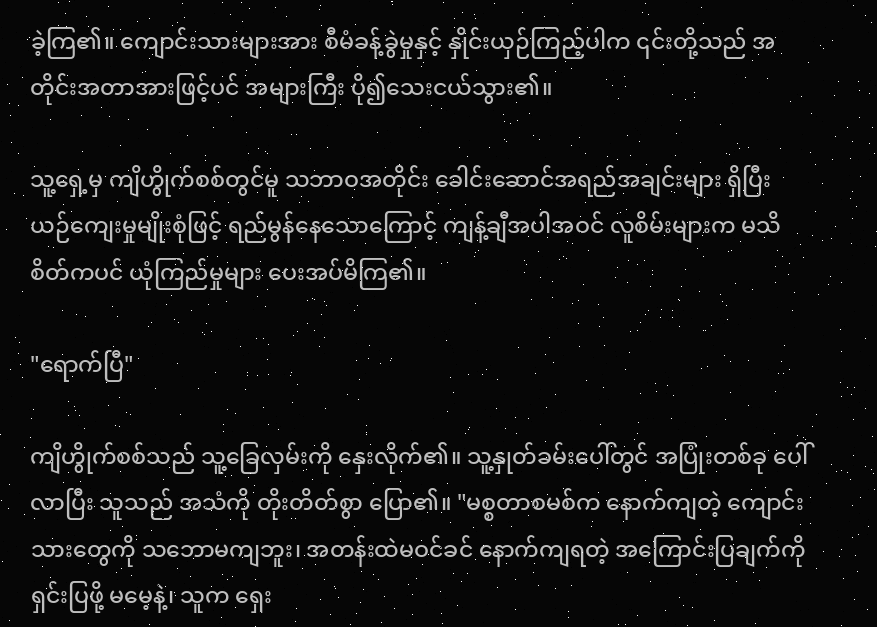ခဲ့ကြ၏။ ကျောင်းသားများအား စီမံခန့်ခွဲမှုနှင့် နှိုင်းယှဉ်ကြည့်ပါက ၎င်းတို့သည် အတိုင်းအတာအားဖြင့်ပင် အများကြီး ပို၍သေးငယ်သွား၏။

သူ့ရှေ့မှ ကျိဟွိုက်စစ်တွင်မူ သဘာဝအတိုင်း ခေါင်းဆောင်အရည်အချင်းများ ရှိပြီး ယဉ်ကျေးမှုမျိုးစုံဖြင့် ရည်မွန်နေသောကြောင့် ကျန့်ချီအပါအဝင် လူစိမ်းများက မသိစိတ်ကပင် ယုံကြည်မှုများ ပေးအပ်မိကြ၏။

"ရောက်ပြီ"

ကျိဟွိုက်စစ်သည် သူ့ခြေလှမ်းကို နှေးလိုက်၏။ သူ့နှုတ်ခမ်းပေါ်တွင် အပြုံးတစ်ခု ပေါ်လာပြီး သူသည် အသံကို တိုးတိတ်စွာ ပြော၏။ "မစ္စတာစမစ်က နောက်ကျတဲ့ ကျောင်းသားတွေကို သဘောမကျဘူး၊ အတန်းထဲမဝင်ခင် နောက်ကျရတဲ့ အကြောင်းပြချက်ကို ရှင်းပြဖို့ မမေ့နဲ့၊ သူက ရှေး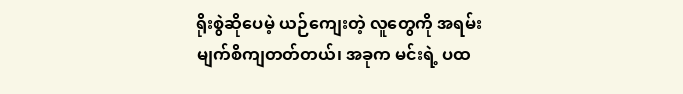ရိုးစွဲဆိုပေမဲ့ ယဉ်ကျေးတဲ့ လူတွေကို အရမ်းမျက်စိကျတတ်တယ်၊ အခုက မင်းရဲ့ ပထ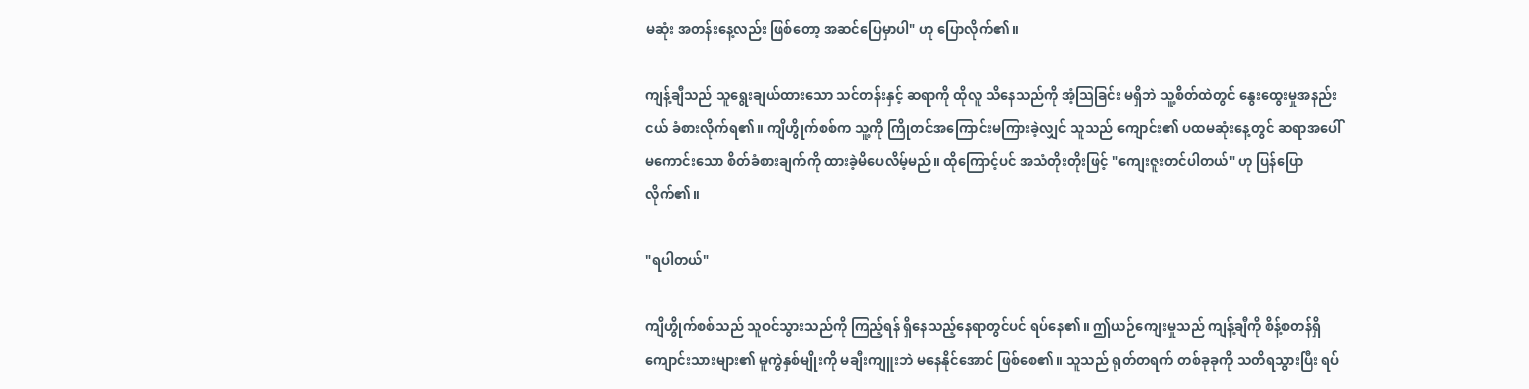မဆုံး အတန်းနေ့လည်း ဖြစ်တော့ အဆင်ပြေမှာပါ" ဟု ပြောလိုက်၏။

ကျန့်ချီသည် သူရွေးချယ်ထားသော သင်တန်းနှင့် ဆရာကို ထိုလူ သိနေသည်ကို အံ့သြခြင်း မရှိဘဲ သူ့စိတ်ထဲတွင် နွေးထွေးမှုအနည်းငယ် ခံစားလိုက်ရ၏။ ကျိဟွိုက်စစ်က သူ့ကို ကြိုတင်အကြောင်းမကြားခဲ့လျှင် သူသည် ကျောင်း၏ ပထမဆုံးနေ့တွင် ဆရာအပေါ် မကောင်းသော စိတ်ခံစားချက်ကို ထားခဲ့မိပေလိမ့်မည်။ ထိုကြောင့်ပင် အသံတိုးတိုးဖြင့် "ကျေးဇူးတင်ပါတယ်" ဟု ပြန်ပြောလိုက်၏။

"ရပါတယ်"

ကျိဟွိုက်စစ်သည် သူဝင်သွားသည်ကို ကြည့်ရန် ရှိနေသည့်နေရာတွင်ပင် ရပ်နေ၏။ ဤယဉ်ကျေးမှုသည် ကျန့်ချီကို စိန့်စတန်ရှိ ကျောင်းသားများ၏ မူကွဲနှစ်မျိုးကို မချီးကျူးဘဲ မနေနိုင်အောင် ဖြစ်စေ၏။ သူသည် ရုတ်တရက် တစ်ခုခုကို သတိရသွားပြီး ရပ်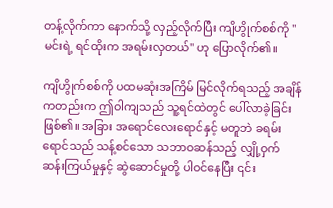တန့်လိုက်ကာ နောက်သို့ လှည့်လိုက်ပြီး ကျိဟွိုက်စစ်ကို "မင်းရဲ့ ရင်ထိုးက အရမ်းလှတယ်" ဟု ပြောလိုက်၏။

ကျိဟွိုက်စစ်ကို ပထမဆုံးအကြိမ် မြင်လိုက်ရသည့် အချိန်ကတည်းက ဤဝါကျသည် သူ့ရင်ထဲတွင် ပေါ်လာခဲ့ခြင်းဖြစ်၏။ အခြား အရောင်လေးရောင်နှင့် မတူဘဲ ခရမ်းရောင်သည် သန့်စင်သော သဘာဝဆန်သည့် လျှို့ဝှက်ဆန်းကြယ်မှုနှင့် ဆွဲဆောင်မှုတို့ ပါဝင်နေပြီး ၎င်း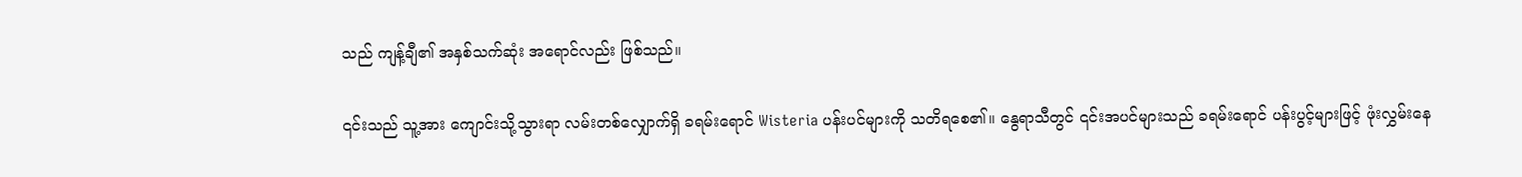သည် ကျန့်ချီ၏ အနှစ်သက်ဆုံး အရောင်လည်း ဖြစ်သည်။

၎င်းသည် သူ့အား ကျောင်းသို့သွားရာ လမ်းတစ်လျှောက်ရှိ ခရမ်းရောင် Wisteria ပန်းပင်များကို သတိရစေ၏။ နွေရာသီတွင် ၎င်းအပင်များသည် ခရမ်းရောင် ပန်းပွင့်များဖြင့် ဖုံးလွှမ်းနေ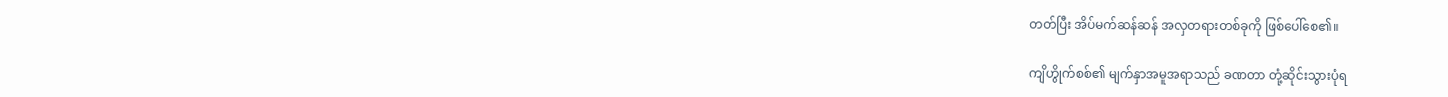တတ်ပြီး အိပ်မက်ဆန်ဆန် အလှတရားတစ်ခုကို ဖြစ်ပေါ်စေ၏။

ကျိဟွိုက်စစ်၏ မျက်နှာအမူအရာသည် ခဏတာ တုံ့ဆိုင်းသွားပုံရ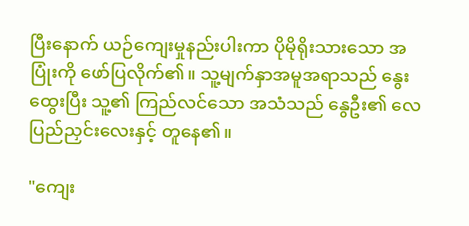ပြီးနောက် ယဉ်ကျေးမှုနည်းပါးကာ ပိုမိုရိုးသားသော အပြုံးကို ဖော်ပြလိုက်၏။ သူ့မျက်နှာအမူအရာသည် နွေးထွေးပြီး သူ့၏ ကြည်လင်သော အသံသည် နွေဦး၏ လေပြည်ညှင်းလေးနှင့် တူနေ၏။

"ကျေး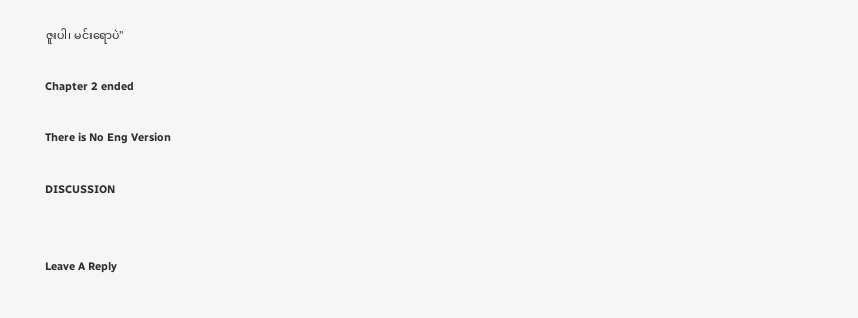ဇူးပါ၊ မင်းရောပဲ"

Chapter 2 ended

There is No Eng Version

DISCUSSION


Leave A Reply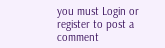you must Login or register to post a comment